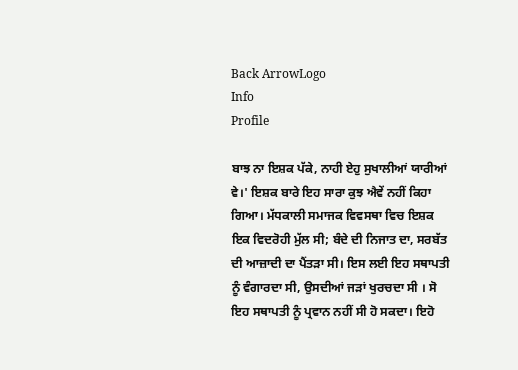Back ArrowLogo
Info
Profile

ਬਾਝ ਨਾ ਇਸ਼ਕ ਪੱਕੇ, ਨਾਹੀ ਏਹੁ ਸੁਖਾਲੀਆਂ ਯਾਰੀਆਂ ਵੇ।' ਇਸ਼ਕ ਬਾਰੇ ਇਹ ਸਾਰਾ ਕੁਝ ਐਵੇਂ ਨਹੀਂ ਕਿਹਾ ਗਿਆ। ਮੱਧਕਾਲੀ ਸਮਾਜਕ ਵਿਵਸਥਾ ਵਿਚ ਇਸ਼ਕ ਇਕ ਵਿਦਰੋਹੀ ਮੁੱਲ ਸੀ; ਬੰਦੇ ਦੀ ਨਿਜਾਤ ਦਾ, ਸਰਬੱਤ ਦੀ ਆਜ਼ਾਦੀ ਦਾ ਪੈਂਤੜਾ ਸੀ। ਇਸ ਲਈ ਇਹ ਸਥਾਪਤੀ ਨੂੰ ਵੰਗਾਰਦਾ ਸੀ, ਉਸਦੀਆਂ ਜੜਾਂ ਖੁਰਚਦਾ ਸੀ । ਸੋ ਇਹ ਸਥਾਪਤੀ ਨੂੰ ਪ੍ਰਵਾਨ ਨਹੀਂ ਸੀ ਹੋ ਸਕਦਾ। ਇਹੋ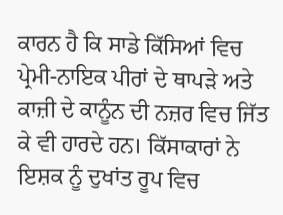ਕਾਰਨ ਹੈ ਕਿ ਸਾਡੇ ਕਿੱਸਿਆਂ ਵਿਚ ਪ੍ਰੇਮੀ-ਨਾਇਕ ਪੀਰਾਂ ਦੇ ਥਾਪੜੇ ਅਤੇ ਕਾਜ਼ੀ ਦੇ ਕਾਨੂੰਨ ਦੀ ਨਜ਼ਰ ਵਿਚ ਜਿੱਤ ਕੇ ਵੀ ਹਾਰਦੇ ਹਨ। ਕਿੱਸਾਕਾਰਾਂ ਨੇ ਇਸ਼ਕ ਨੂੰ ਦੁਖਾਂਤ ਰੂਪ ਵਿਚ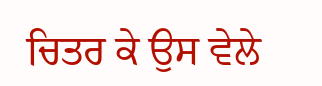ਚਿਤਰ ਕੇ ਉਸ ਵੇਲੇ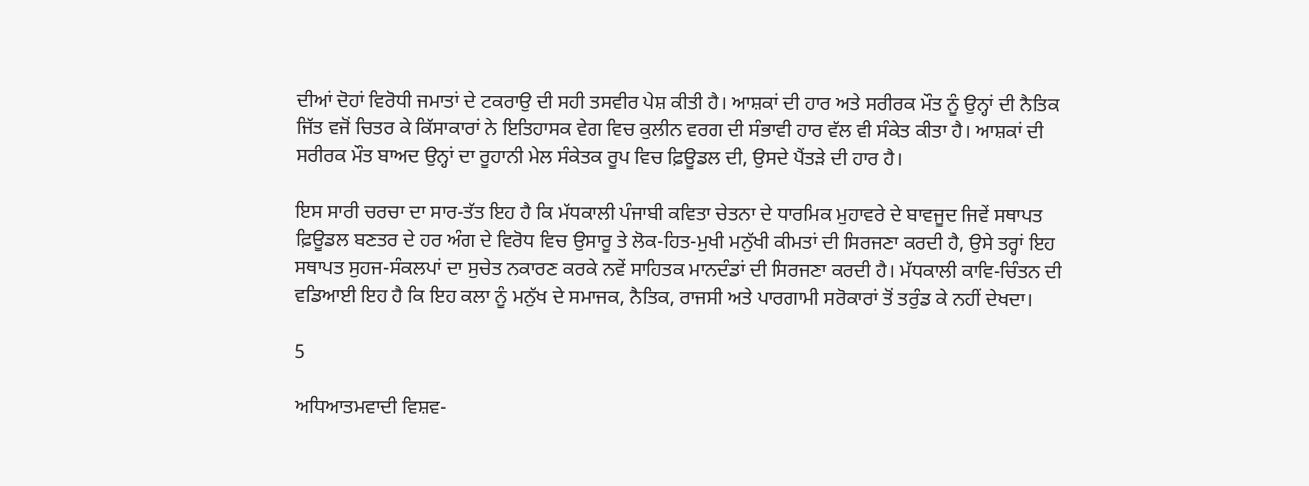ਦੀਆਂ ਦੋਹਾਂ ਵਿਰੋਧੀ ਜਮਾਤਾਂ ਦੇ ਟਕਰਾਉ ਦੀ ਸਹੀ ਤਸਵੀਰ ਪੇਸ਼ ਕੀਤੀ ਹੈ। ਆਸ਼ਕਾਂ ਦੀ ਹਾਰ ਅਤੇ ਸਰੀਰਕ ਮੌਤ ਨੂੰ ਉਨ੍ਹਾਂ ਦੀ ਨੈਤਿਕ ਜਿੱਤ ਵਜੋਂ ਚਿਤਰ ਕੇ ਕਿੱਸਾਕਾਰਾਂ ਨੇ ਇਤਿਹਾਸਕ ਵੇਗ ਵਿਚ ਕੁਲੀਨ ਵਰਗ ਦੀ ਸੰਭਾਵੀ ਹਾਰ ਵੱਲ ਵੀ ਸੰਕੇਤ ਕੀਤਾ ਹੈ। ਆਸ਼ਕਾਂ ਦੀ ਸਰੀਰਕ ਮੌਤ ਬਾਅਦ ਉਨ੍ਹਾਂ ਦਾ ਰੂਹਾਨੀ ਮੇਲ ਸੰਕੇਤਕ ਰੂਪ ਵਿਚ ਫ਼ਿਊਡਲ ਦੀ, ਉਸਦੇ ਪੈਂਤੜੇ ਦੀ ਹਾਰ ਹੈ।

ਇਸ ਸਾਰੀ ਚਰਚਾ ਦਾ ਸਾਰ-ਤੱਤ ਇਹ ਹੈ ਕਿ ਮੱਧਕਾਲੀ ਪੰਜਾਬੀ ਕਵਿਤਾ ਚੇਤਨਾ ਦੇ ਧਾਰਮਿਕ ਮੁਹਾਵਰੇ ਦੇ ਬਾਵਜੂਦ ਜਿਵੇਂ ਸਥਾਪਤ ਫ਼ਿਊਡਲ ਬਣਤਰ ਦੇ ਹਰ ਅੰਗ ਦੇ ਵਿਰੋਧ ਵਿਚ ਉਸਾਰੂ ਤੇ ਲੋਕ-ਹਿਤ-ਮੁਖੀ ਮਨੁੱਖੀ ਕੀਮਤਾਂ ਦੀ ਸਿਰਜਣਾ ਕਰਦੀ ਹੈ, ਉਸੇ ਤਰ੍ਹਾਂ ਇਹ ਸਥਾਪਤ ਸੁਹਜ-ਸੰਕਲਪਾਂ ਦਾ ਸੁਚੇਤ ਨਕਾਰਣ ਕਰਕੇ ਨਵੇਂ ਸਾਹਿਤਕ ਮਾਨਦੰਡਾਂ ਦੀ ਸਿਰਜਣਾ ਕਰਦੀ ਹੈ। ਮੱਧਕਾਲੀ ਕਾਵਿ-ਚਿੰਤਨ ਦੀ ਵਡਿਆਈ ਇਹ ਹੈ ਕਿ ਇਹ ਕਲਾ ਨੂੰ ਮਨੁੱਖ ਦੇ ਸਮਾਜਕ, ਨੈਤਿਕ, ਰਾਜਸੀ ਅਤੇ ਪਾਰਗਾਮੀ ਸਰੋਕਾਰਾਂ ਤੋਂ ਤਰੁੰਡ ਕੇ ਨਹੀਂ ਦੇਖਦਾ।

5

ਅਧਿਆਤਮਵਾਦੀ ਵਿਸ਼ਵ-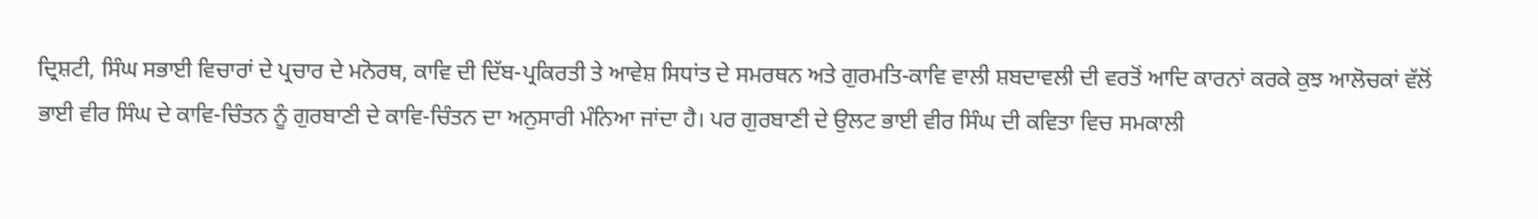ਦ੍ਰਿਸ਼ਟੀ, ਸਿੰਘ ਸਭਾਈ ਵਿਚਾਰਾਂ ਦੇ ਪ੍ਰਚਾਰ ਦੇ ਮਨੋਰਥ, ਕਾਵਿ ਦੀ ਦਿੱਬ-ਪ੍ਰਕਿਰਤੀ ਤੇ ਆਵੇਸ਼ ਸਿਧਾਂਤ ਦੇ ਸਮਰਥਨ ਅਤੇ ਗੁਰਮਤਿ-ਕਾਵਿ ਵਾਲੀ ਸ਼ਬਦਾਵਲੀ ਦੀ ਵਰਤੋਂ ਆਦਿ ਕਾਰਨਾਂ ਕਰਕੇ ਕੁਝ ਆਲੋਚਕਾਂ ਵੱਲੋਂ ਭਾਈ ਵੀਰ ਸਿੰਘ ਦੇ ਕਾਵਿ-ਚਿੰਤਨ ਨੂੰ ਗੁਰਬਾਣੀ ਦੇ ਕਾਵਿ-ਚਿੰਤਨ ਦਾ ਅਨੁਸਾਰੀ ਮੰਨਿਆ ਜਾਂਦਾ ਹੈ। ਪਰ ਗੁਰਬਾਣੀ ਦੇ ਉਲਟ ਭਾਈ ਵੀਰ ਸਿੰਘ ਦੀ ਕਵਿਤਾ ਵਿਚ ਸਮਕਾਲੀ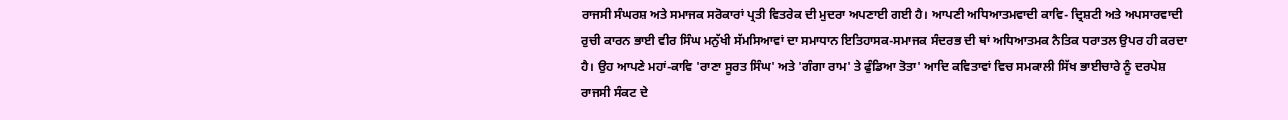ਰਾਜਸੀ ਸੰਘਰਸ਼ ਅਤੇ ਸਮਾਜਕ ਸਰੋਕਾਰਾਂ ਪ੍ਰਤੀ ਵਿਤਰੇਕ ਦੀ ਮੁਦਰਾ ਅਪਣਾਈ ਗਈ ਹੈ। ਆਪਣੀ ਅਧਿਆਤਮਵਾਦੀ ਕਾਵਿ- ਦ੍ਰਿਸ਼ਟੀ ਅਤੇ ਅਪਸਾਰਵਾਦੀ ਰੁਚੀ ਕਾਰਨ ਭਾਈ ਵੀਰ ਸਿੰਘ ਮਨੁੱਖੀ ਸੱਮਸਿਆਵਾਂ ਦਾ ਸਮਾਧਾਨ ਇਤਿਹਾਸਕ-ਸਮਾਜਕ ਸੰਦਰਭ ਦੀ ਥਾਂ ਅਧਿਆਤਮਕ ਨੈਤਿਕ ਧਰਾਤਲ ਉਪਰ ਹੀ ਕਰਦਾ ਹੈ। ਉਹ ਆਪਣੇ ਮਹਾਂ-ਕਾਵਿ 'ਰਾਣਾ ਸੂਰਤ ਸਿੰਘ' ਅਤੇ 'ਗੰਗਾ ਰਾਮ' ਤੇ ਫੁੰਡਿਆ ਤੋਤਾ' ਆਦਿ ਕਵਿਤਾਵਾਂ ਵਿਚ ਸਮਕਾਲੀ ਸਿੱਖ ਭਾਈਚਾਰੇ ਨੂੰ ਦਰਪੇਸ਼ ਰਾਜਸੀ ਸੰਕਟ ਦੇ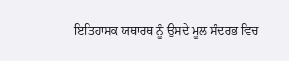ਇਤਿਹਾਸਕ ਯਥਾਰਥ ਨੂੰ ਉਸਦੇ ਮੂਲ ਸੰਦਰਭ ਵਿਚ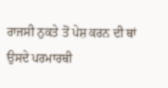ਰਾਜਸੀ ਨੁਕਤੇ ਤੋਂ ਪੇਸ਼ ਕਰਨ ਦੀ ਥਾਂ ਉਸਦੇ ਪਰਮਾਰਥੀ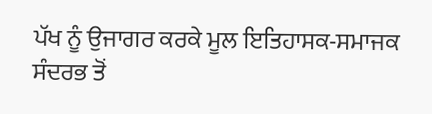ਪੱਖ ਨੂੰ ਉਜਾਗਰ ਕਰਕੇ ਮੂਲ ਇਤਿਹਾਸਕ-ਸਮਾਜਕ ਸੰਦਰਭ ਤੋਂ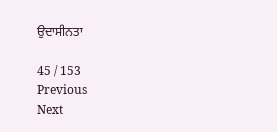ਉਦਾਸੀਨਤਾ

45 / 153
Previous
Next